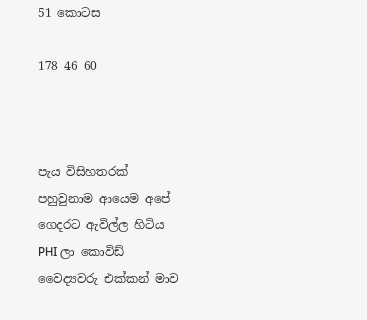51 කොටස

178 46 60



පැය විසිහතරක් පහුවුනාම ආයෙම අපේ ගෙදරට ඇවිල්ල හිටිය PHI ලා කොවිඩ් වෛද්‍යවරු එක්කන් මාව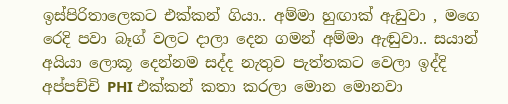ඉස්පිරිතාලෙකට එක්කන් ගියා.. අම්මා හුඟාක් ඇඩුවා , මගෙ රෙදි පවා බෑග් වලට දාලා දෙන ගමන් අම්මා ඇඬුවා.. සයාන් අයියා ලොකූ දෙන්නම සද්ද නැතුව පැත්තකට වෙලා ඉද්දි අප්පච්චි PHI එක්කන් කතා කරලා මොන මොනවා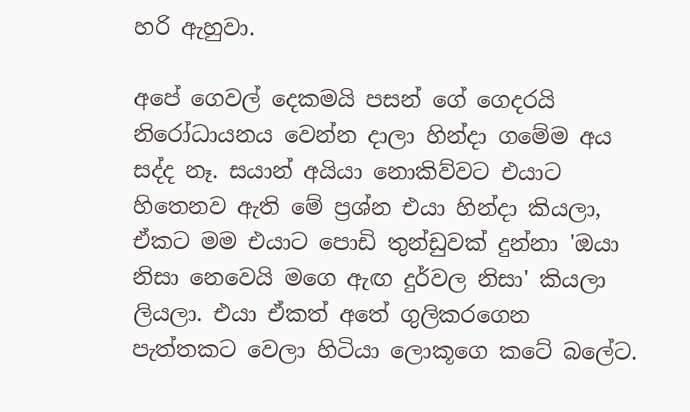හරි ඇහුවා.

අපේ ගෙවල් දෙකමයි පසන් ගේ ගෙදරයි නිරෝධායනය වෙන්න දාලා හින්දා ගමේම අය සද්ද නෑ. සයාන් අයියා නොකිව්වට එයාට හිතෙනව ඇති මේ ප්‍රශ්න එයා හින්දා කියලා, ඒකට මම එයාට පොඩි තුන්ඩුවක් දුන්නා 'ඔයා නිසා නෙවෙයි මගෙ ඇඟ දුර්වල නිසා' කියලා ලියලා. එයා ඒකත් අතේ ගුලිකරගෙන පැත්තකට වෙලා හිටියා ලොකූගෙ කටේ බලේට.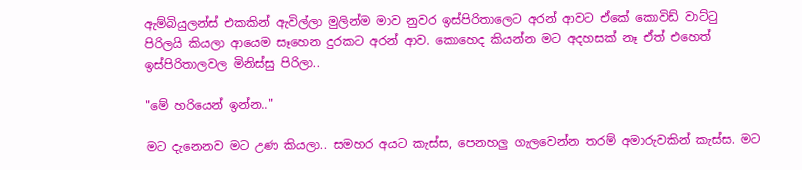ඇම්බියුලන්ස් එකකින් ඇවිල්ලා මුලින්ම මාව නුවර ඉස්පිරිතාලෙට අරන් ආවට ඒකේ කොවිඩ් වාට්ටු පිරිලයි කියලා ආයෙම සෑහෙන දුරකට අරන් ආව. කොහෙද කියන්න මට අදහසක් නෑ ඒත් එහෙත් ඉස්පිරිතාලවල මිනිස්සු පිරිලා..

"මේ හරියෙන් ඉන්න.."

මට දැනෙනව මට උණ කියලා.. සමහර අයට කැස්ස, පෙනහලු ගැලවෙන්න තරම් අමාරුවකින් කැස්ස. මට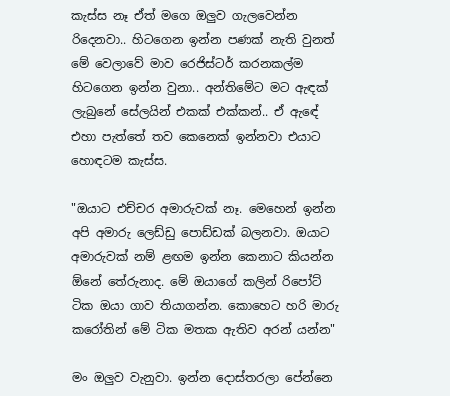කැස්ස නෑ ඒත් මගෙ ඔලුව ගැලවෙන්න රිදෙනවා.. හිටගෙන ඉන්න පණක් නැති වුනත් මේ වෙලාවේ මාව රෙජිස්ටර් කරනකල්ම හිටගෙන ඉන්න වුනා.. අන්තිමේට මට ඇඳක් ලැබුනේ සේලයින් එකක් එක්කන්.. ඒ ඇඳේ එහා පැත්තේ තව කෙනෙක් ඉන්නවා එයාට හොඳටම කැස්ස.

"ඔයාට එච්චර අමාරුවක් නෑ. මෙහෙන් ඉන්න අපි අමාරු ලෙඩ්ඩු පොඩ්ඩක් බලනවා. ඔයාට අමාරුවක් නම් ළඟම ඉන්න කෙනාට කියන්න ඕනේ තේරුනාද. මේ ඔයාගේ කලින් රිපෝට් ටික ඔයා ගාව තියාගන්න. කොහෙට හරි මාරු කරෝතින් මේ ටික මතක ඇතිව අරන් යන්න"

මං ඔලුව වැනුවා. ඉන්න දොස්තරලා පේන්නෙ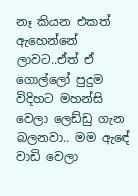නෑ කියන එකත් ඇහෙන්නේ ලාවට..ඒත් ඒ ගොල්ලෝ පුදුම විදිහට මහන්සි වෙලා ලෙඩ්ඩු ගැන බලනවා.. මම ඇඳේ වාඩි වෙලා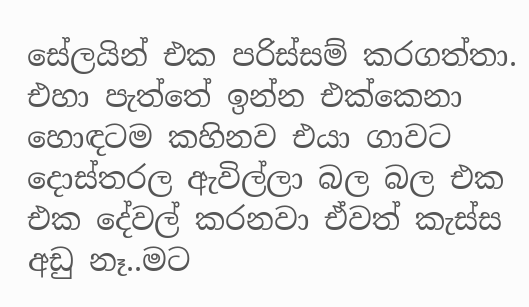සේලයින් එක පරිස්සම් කරගත්තා. එහා පැත්තේ ඉන්න එක්කෙනා හොඳටම කහිනව එයා ගාවට දොස්තරල ඇවිල්ලා බල බල එක එක දේවල් කරනවා ඒවත් කැස්ස අඩු නෑ..මට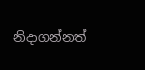නිදාගන්නත්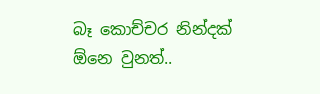බෑ කොච්චර නින්දක් ඕනෙ වුනත්..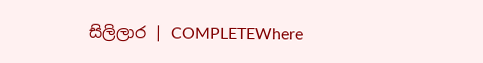සිලිලාර | COMPLETEWhere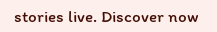stories live. Discover now